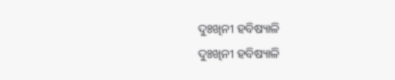ଦୁଃଖିନୀ ହବିଷ୍ୟାଳି
ଦୁଃଖିନୀ ହବିଷ୍ୟାଳି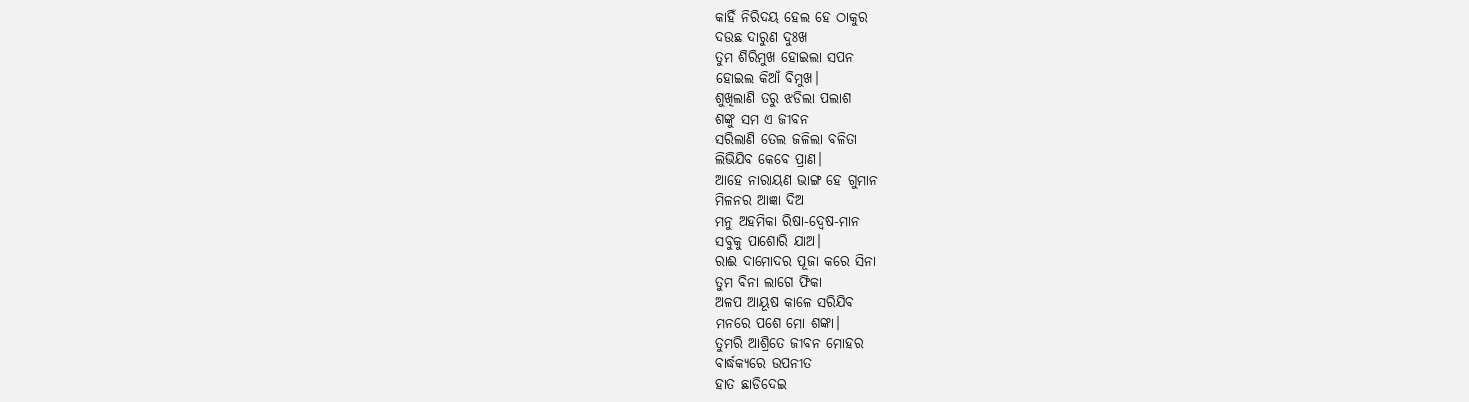କାହିଁ ନିରିଦୟ ହେଲ ହେ ଠାକୁର
ଦଉଛ ଦାରୁଣ ଦୁଃଖ
ତୁମ ଶିରିମୁଖ ହୋଇଲା ସପନ
ହୋଇଲ କିଆଁ ବିମୁଖ।
ଶୁଖିଲାଣି ତରୁ ଝଡିଲା ପଲାଶ
ଶଙ୍କୁ ସମ ଏ ଜୀବନ
ସରିଲାଣି ତେଲ ଜଳିଲା ବଳିତା
ଲିଭିଯିବ କେବେ ପ୍ରାଣ।
ଆହେ ନାରାୟଣ ଭାଙ୍ଗ ହେ ଗୁମାନ
ମିଳନର ଆଜ୍ଞା ଦିଅ
ମନୁ ଅହମିକା ରିଷା-ଦ୍ଵେଷ-ମାନ
ସବୁକୁ ପାଶୋରି ଯାଅ।
ରାଈ ଦାମୋଦର ପୂଜା କରେ ସିନା
ତୁମ ବିନା ଲାଗେ ଫିକା
ଅଳପ ଆୟୂଷ କାଳେ ସରିଯିବ
ମନରେ ପଶେ ମୋ ଶଙ୍କା।
ତୁମରି ଆଶ୍ରିତେ ଜୀବନ ମୋହର
ବାର୍ଦ୍ଧକ୍ୟରେ ଉପନୀତ
ହାତ ଛାଡିଦେଇ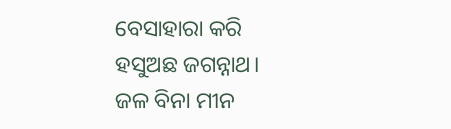ବେସାହାରା କରି
ହସୁଅଛ ଜଗନ୍ନାଥ।
ଜଳ ବିନା ମୀନ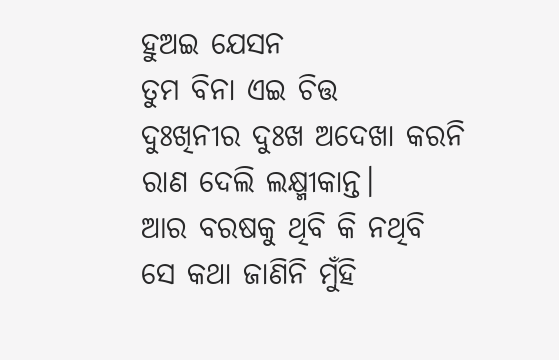ହୁଅଇ ଯେସନ
ତୁମ ବିନା ଏଇ ଚିତ୍ତ
ଦୁଃଖିନୀର ଦୁଃଖ ଅଦେଖା କରନି
ରାଣ ଦେଲି ଲକ୍ଷ୍ମୀକାନ୍ତ।
ଆର ବରଷକୁ ଥିବି କି ନଥିବି
ସେ କଥା ଜାଣିନି ମୁଁହି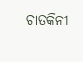ଚାତକିନୀ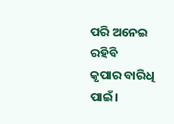ପରି ଅନେଇ ରହିବି
କୃପାର ବାରିଧି ପାଇଁ।